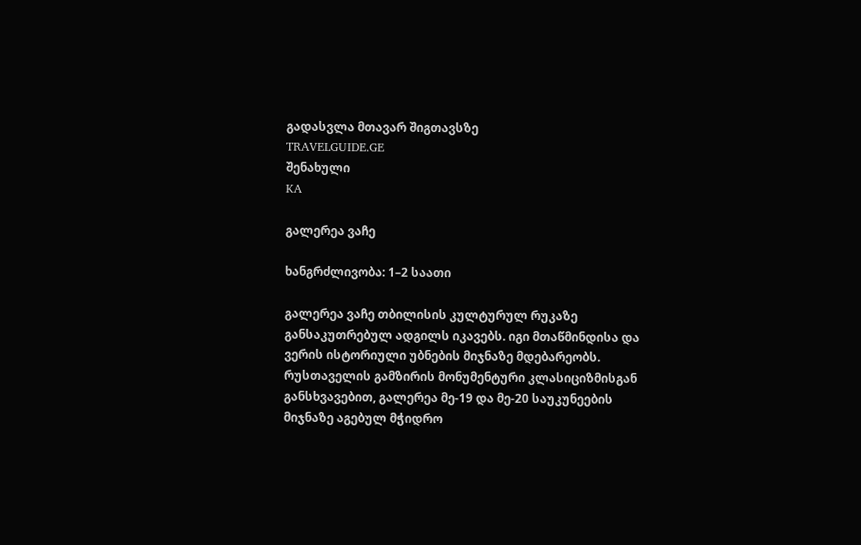გადასვლა მთავარ შიგთავსზე
TRAVELGUIDE.GE
შენახული
KA

გალერეა ვაჩე

ხანგრძლივობა: 1–2 საათი

გალერეა ვაჩე თბილისის კულტურულ რუკაზე განსაკუთრებულ ადგილს იკავებს. იგი მთაწმინდისა და ვერის ისტორიული უბნების მიჯნაზე მდებარეობს. რუსთაველის გამზირის მონუმენტური კლასიციზმისგან განსხვავებით, გალერეა მე-19 და მე-20 საუკუნეების მიჯნაზე აგებულ მჭიდრო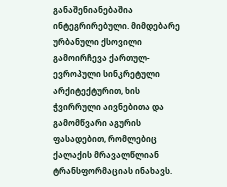განაშენიანებაშია ინტეგრირებული. მიმდებარე ურბანული ქსოვილი გამოირჩევა ქართულ-ევროპული სინკრეტული არქიტექტურით, ხის ჭვირრული აივნებითა და გამომწვარი აგურის ფასადებით, რომლებიც ქალაქის მრავალწლიან ტრანსფორმაციას ინახავს.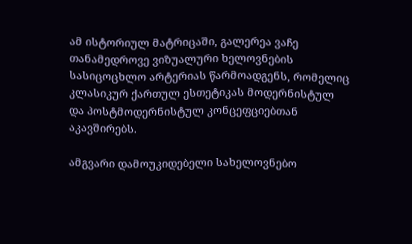ამ ისტორიულ მატრიცაში, გალერეა ვაჩე თანამედროვე ვიზუალური ხელოვნების სასიცოცხლო არტერიას წარმოადგენს, რომელიც კლასიკურ ქართულ ესთეტიკას მოდერნისტულ და პოსტმოდერნისტულ კონცეფციებთან აკავშირებს.

ამგვარი დამოუკიდებელი სახელოვნებო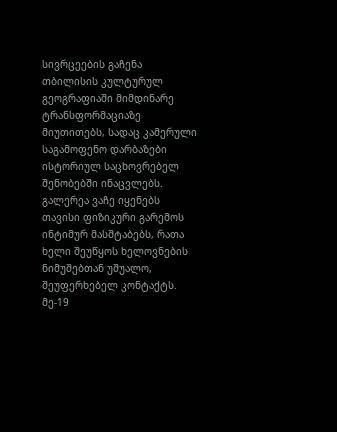სივრცეების გაჩენა თბილისის კულტურულ გეოგრაფიაში მიმდინარე ტრანსფორმაციაზე მიუთითებს, სადაც კამერული საგამოფენო დარბაზები ისტორიულ საცხოვრებელ შენობებში ინაცვლებს. გალერეა ვაჩე იყენებს თავისი ფიზიკური გარემოს ინტიმურ მასშტაბებს, რათა ხელი შეუწყოს ხელოვნების ნიმუშებთან უშუალო, შეუფერხებელ კონტაქტს. მე-19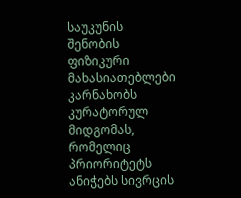საუკუნის შენობის ფიზიკური მახასიათებლები კარნახობს კურატორულ მიდგომას, რომელიც პრიორიტეტს ანიჭებს სივრცის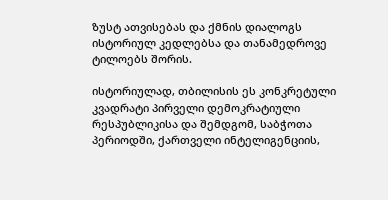ზუსტ ათვისებას და ქმნის დიალოგს ისტორიულ კედლებსა და თანამედროვე ტილოებს შორის.

ისტორიულად, თბილისის ეს კონკრეტული კვადრატი პირველი დემოკრატიული რესპუბლიკისა და შემდგომ, საბჭოთა პერიოდში, ქართველი ინტელიგენციის,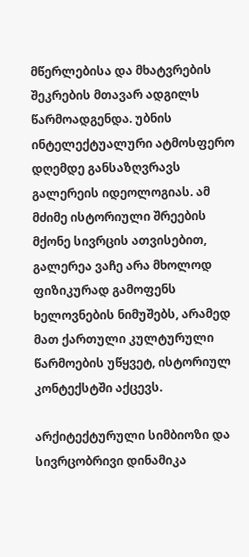მწერლებისა და მხატვრების შეკრების მთავარ ადგილს წარმოადგენდა. უბნის ინტელექტუალური ატმოსფერო დღემდე განსაზღვრავს გალერეის იდეოლოგიას. ამ მძიმე ისტორიული შრეების მქონე სივრცის ათვისებით, გალერეა ვაჩე არა მხოლოდ ფიზიკურად გამოფენს ხელოვნების ნიმუშებს, არამედ მათ ქართული კულტურული წარმოების უწყვეტ, ისტორიულ კონტექსტში აქცევს.

არქიტექტურული სიმბიოზი და სივრცობრივი დინამიკა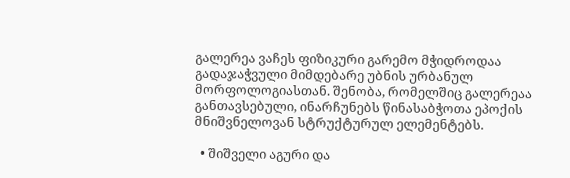გალერეა ვაჩეს ფიზიკური გარემო მჭიდროდაა გადაჯაჭვული მიმდებარე უბნის ურბანულ მორფოლოგიასთან. შენობა, რომელშიც გალერეაა განთავსებული, ინარჩუნებს წინასაბჭოთა ეპოქის მნიშვნელოვან სტრუქტურულ ელემენტებს.

  • შიშველი აგური და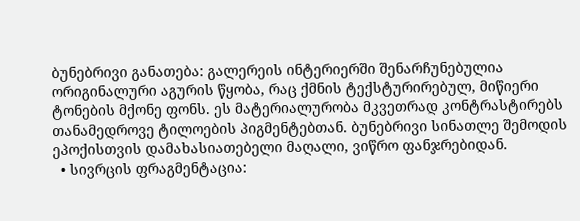ბუნებრივი განათება: გალერეის ინტერიერში შენარჩუნებულია ორიგინალური აგურის წყობა, რაც ქმნის ტექსტურირებულ, მიწიერი ტონების მქონე ფონს. ეს მატერიალურობა მკვეთრად კონტრასტირებს თანამედროვე ტილოების პიგმენტებთან. ბუნებრივი სინათლე შემოდის ეპოქისთვის დამახასიათებელი მაღალი, ვიწრო ფანჯრებიდან.
  • სივრცის ფრაგმენტაცია: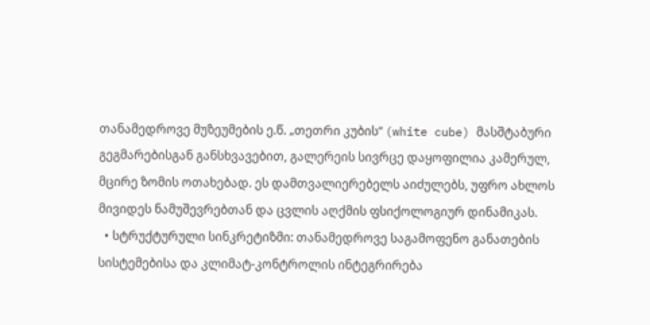თანამედროვე მუზეუმების ე.წ. „თეთრი კუბის“ (white cube) მასშტაბური გეგმარებისგან განსხვავებით, გალერეის სივრცე დაყოფილია კამერულ, მცირე ზომის ოთახებად. ეს დამთვალიერებელს აიძულებს, უფრო ახლოს მივიდეს ნამუშევრებთან და ცვლის აღქმის ფსიქოლოგიურ დინამიკას.
  • სტრუქტურული სინკრეტიზმი: თანამედროვე საგამოფენო განათების სისტემებისა და კლიმატ-კონტროლის ინტეგრირება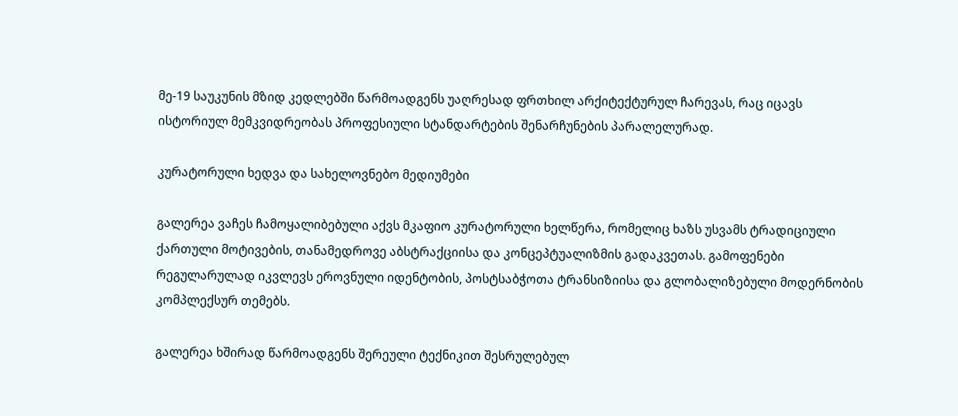მე-19 საუკუნის მზიდ კედლებში წარმოადგენს უაღრესად ფრთხილ არქიტექტურულ ჩარევას, რაც იცავს ისტორიულ მემკვიდრეობას პროფესიული სტანდარტების შენარჩუნების პარალელურად.

კურატორული ხედვა და სახელოვნებო მედიუმები

გალერეა ვაჩეს ჩამოყალიბებული აქვს მკაფიო კურატორული ხელწერა, რომელიც ხაზს უსვამს ტრადიციული ქართული მოტივების, თანამედროვე აბსტრაქციისა და კონცეპტუალიზმის გადაკვეთას. გამოფენები რეგულარულად იკვლევს ეროვნული იდენტობის, პოსტსაბჭოთა ტრანსიზიისა და გლობალიზებული მოდერნობის კომპლექსურ თემებს.

გალერეა ხშირად წარმოადგენს შერეული ტექნიკით შესრულებულ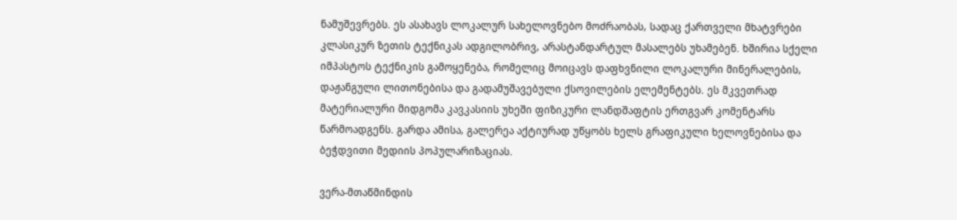ნამუშევრებს. ეს ასახავს ლოკალურ სახელოვნებო მოძრაობას, სადაც ქართველი მხატვრები კლასიკურ ზეთის ტექნიკას ადგილობრივ, არასტანდარტულ მასალებს უხამებენ. ხშირია სქელი იმპასტოს ტექნიკის გამოყენება, რომელიც მოიცავს დაფხვნილი ლოკალური მინერალების, დაჟანგული ლითონებისა და გადამუშავებული ქსოვილების ელემენტებს. ეს მკვეთრად მატერიალური მიდგომა კავკასიის უხეში ფიზიკური ლანდშაფტის ერთგვარ კომენტარს წარმოადგენს. გარდა ამისა, გალერეა აქტიურად უწყობს ხელს გრაფიკული ხელოვნებისა და ბეჭდვითი მედიის პოპულარიზაციას.

ვერა-მთაწმინდის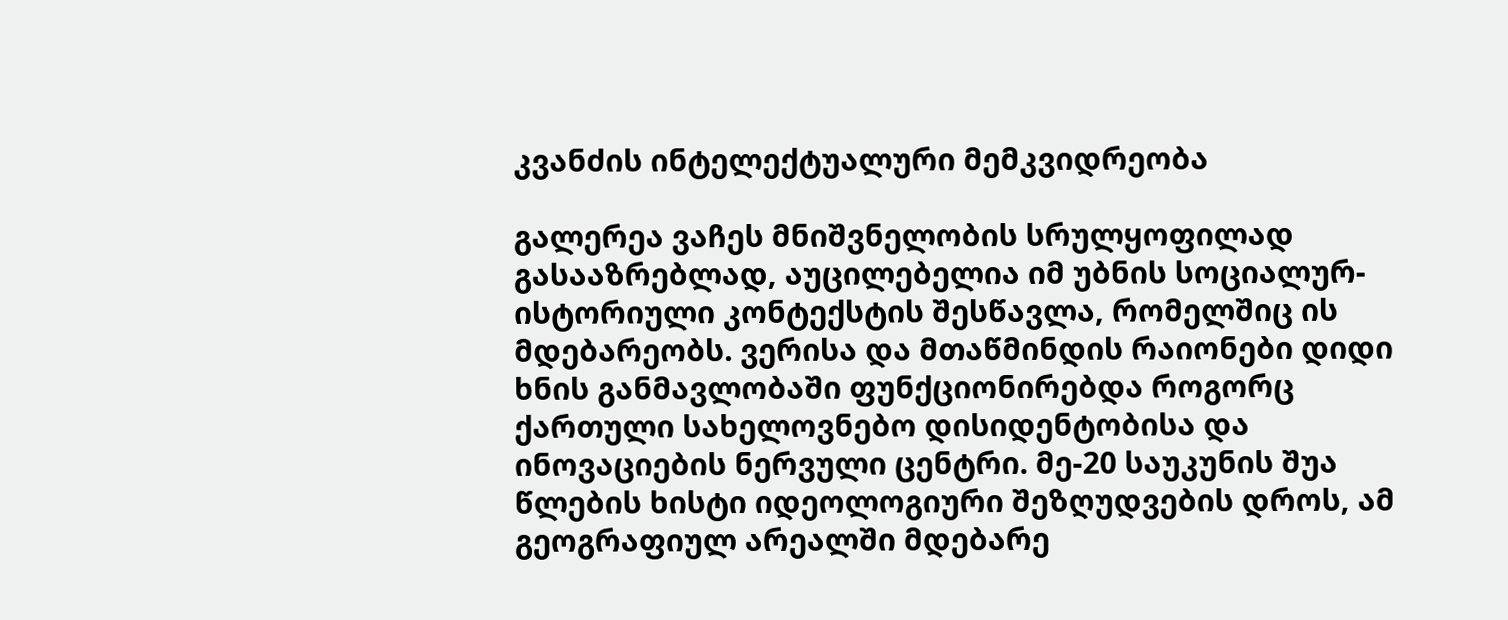კვანძის ინტელექტუალური მემკვიდრეობა

გალერეა ვაჩეს მნიშვნელობის სრულყოფილად გასააზრებლად, აუცილებელია იმ უბნის სოციალურ-ისტორიული კონტექსტის შესწავლა, რომელშიც ის მდებარეობს. ვერისა და მთაწმინდის რაიონები დიდი ხნის განმავლობაში ფუნქციონირებდა როგორც ქართული სახელოვნებო დისიდენტობისა და ინოვაციების ნერვული ცენტრი. მე-20 საუკუნის შუა წლების ხისტი იდეოლოგიური შეზღუდვების დროს, ამ გეოგრაფიულ არეალში მდებარე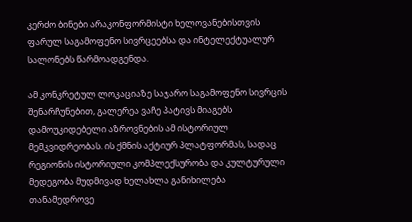კერძო ბინები არაკონფორმისტი ხელოვანებისთვის ფარულ საგამოფენო სივრცეებსა და ინტელექტუალურ სალონებს წარმოადგენდა.

ამ კონკრეტულ ლოკაციაზე საჯარო საგამოფენო სივრცის შენარჩუნებით, გალერეა ვაჩე პატივს მიაგებს დამოუკიდებელი აზროვნების ამ ისტორიულ მემკვიდრეობას. ის ქმნის აქტიურ პლატფორმას, სადაც რეგიონის ისტორიული კომპლექსურობა და კულტურული მედეგობა მუდმივად ხელახლა განიხილება თანამედროვე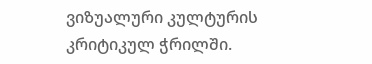ვიზუალური კულტურის კრიტიკულ ჭრილში.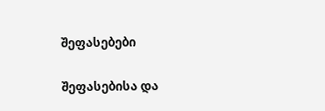შეფასებები

შეფასებისა და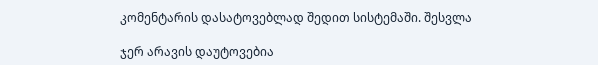კომენტარის დასატოვებლად შედით სისტემაში. შესვლა

ჯერ არავის დაუტოვებია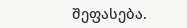შეფასება.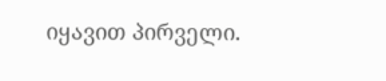იყავით პირველი.